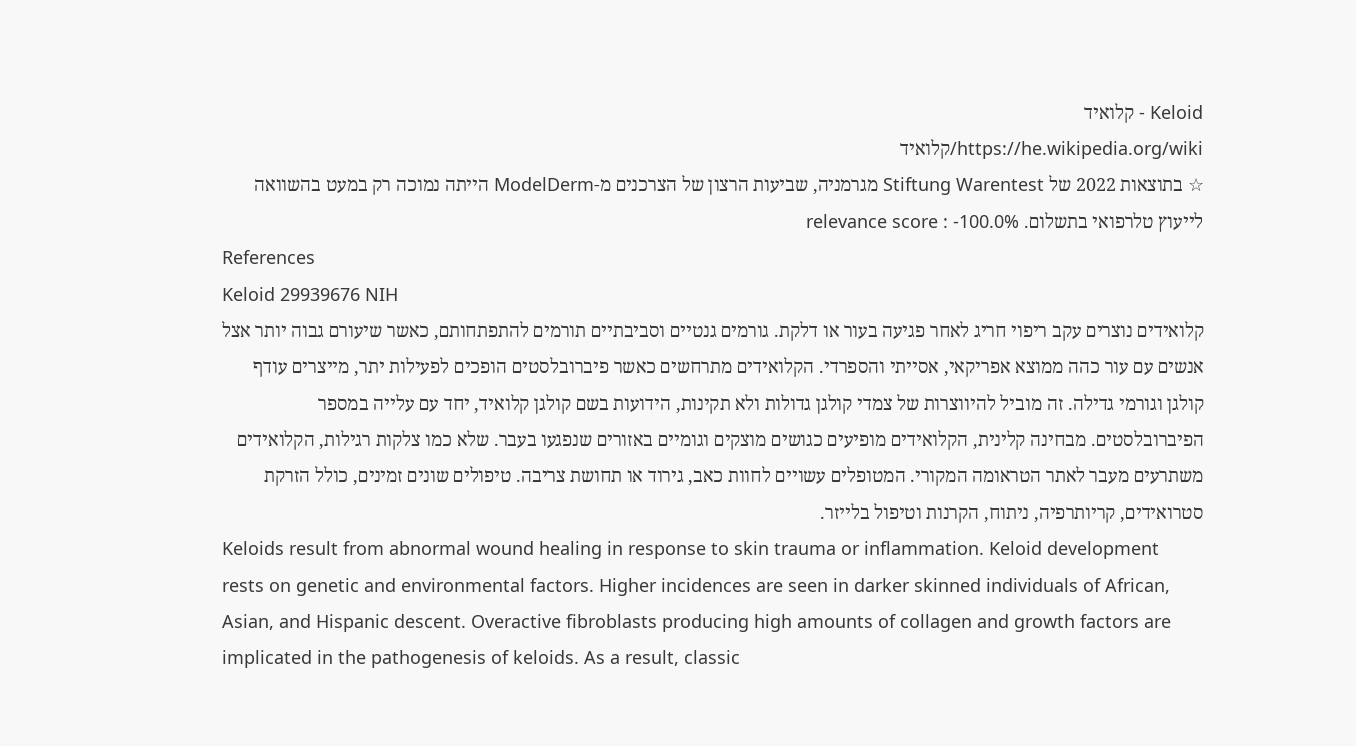Keloid - קלואיד
https://he.wikipedia.org/wiki/קלואיד
☆ בתוצאות 2022 של Stiftung Warentest מגרמניה, שביעות הרצון של הצרכנים מ-ModelDerm הייתה נמוכה רק במעט בהשוואה לייעוץ טלרפואי בתשלום. relevance score : -100.0%
References
Keloid 29939676 NIH
קלואידים נוצרים עקב ריפוי חריג לאחר פגיעה בעור או דלקת. גורמים גנטיים וסביבתיים תורמים להתפתחותם, כאשר שיעורם גבוה יותר אצל אנשים עם עור כהה ממוצא אפריקאי, אסייתי והספרדי. הקלואידים מתרחשים כאשר פיברובלסטים הופכים לפעילות יתר, מייצרים עודף קולגן וגורמי גדילה. זה מוביל להיווצרות של צמדי קולגן גדולות ולא תקינות, הידועות בשם קולגן קלואיד, יחד עם עלייה במספר הפיברובלסטים. מבחינה קלינית, הקלואידים מופיעים כגושים מוצקים וגומיים באזורים שנפגעו בעבר. שלא כמו צלקות רגילות, הקלואידים משתרעים מעבר לאתר הטראומה המקורי. המטופלים עשויים לחוות כאב, גירוד או תחושת צריבה. טיפולים שונים זמינים, כולל הזרקת סטרואידים, קריותרפיה, ניתוח, הקרנות וטיפול בלייזר.
Keloids result from abnormal wound healing in response to skin trauma or inflammation. Keloid development rests on genetic and environmental factors. Higher incidences are seen in darker skinned individuals of African, Asian, and Hispanic descent. Overactive fibroblasts producing high amounts of collagen and growth factors are implicated in the pathogenesis of keloids. As a result, classic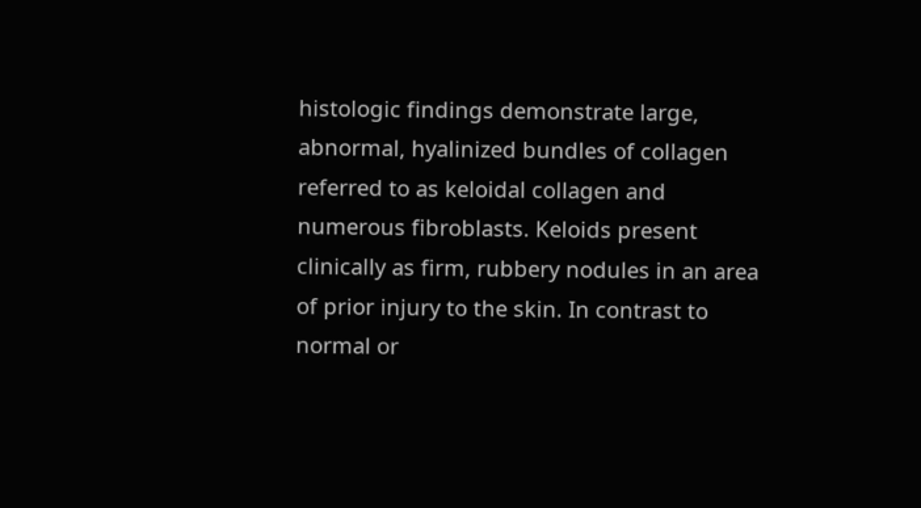histologic findings demonstrate large, abnormal, hyalinized bundles of collagen referred to as keloidal collagen and numerous fibroblasts. Keloids present clinically as firm, rubbery nodules in an area of prior injury to the skin. In contrast to normal or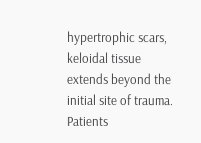hypertrophic scars, keloidal tissue extends beyond the initial site of trauma. Patients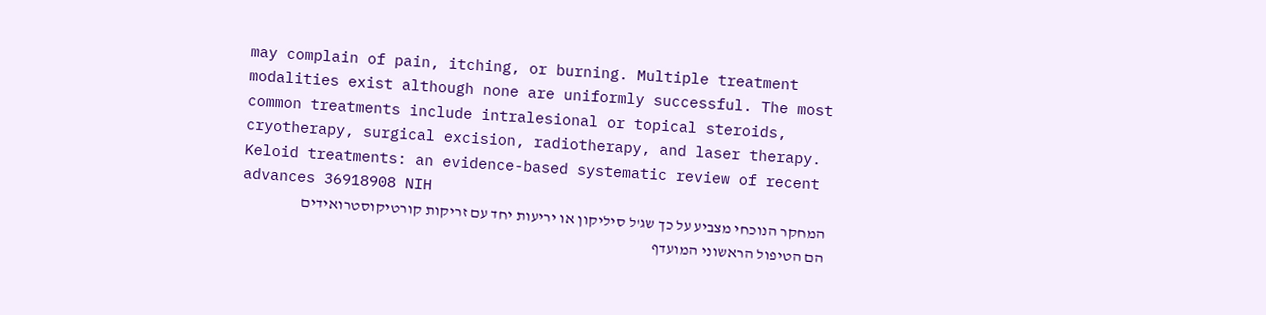may complain of pain, itching, or burning. Multiple treatment modalities exist although none are uniformly successful. The most common treatments include intralesional or topical steroids, cryotherapy, surgical excision, radiotherapy, and laser therapy.
Keloid treatments: an evidence-based systematic review of recent advances 36918908 NIH
המחקר הנוכחי מצביע על כך שג'ל סיליקון או יריעות יחד עם זריקות קורטיקוסטרואידים הם הטיפול הראשוני המועדף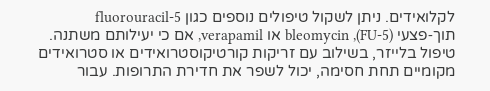לקלואידים. ניתן לשקול טיפולים נוספים כגון 5-fluorouracil תוך‑פצעי (5-FU), bleomycin או verapamil, אם כי יעילותם משתנה. טיפול בלייזר, בשילוב עם זריקות קורטיקוסטרואידים או סטרואידים מקומיים תחת חסימה, יכול לשפר את חדירת התרופות. עבור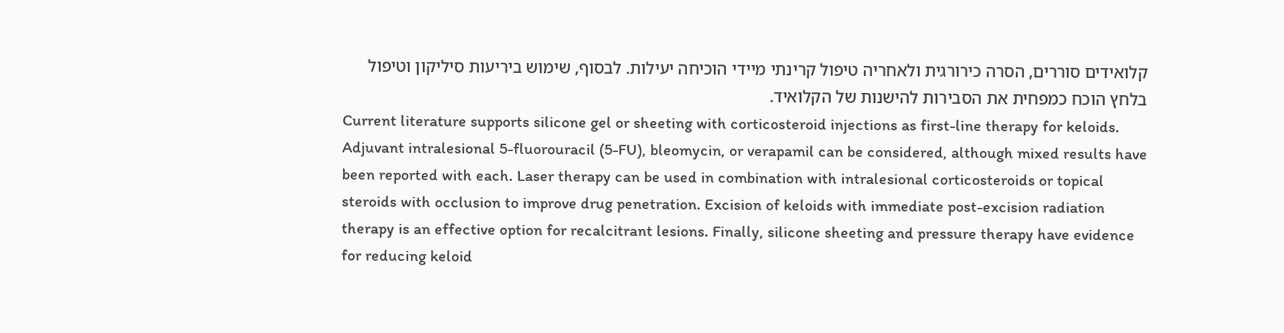קלואידים סוררים, הסרה כירורגית ולאחריה טיפול קרינתי מיידי הוכיחה יעילות. לבסוף, שימוש ביריעות סיליקון וטיפול בלחץ הוכח כמפחית את הסבירות להישנות של הקלואיד.
Current literature supports silicone gel or sheeting with corticosteroid injections as first-line therapy for keloids. Adjuvant intralesional 5-fluorouracil (5-FU), bleomycin, or verapamil can be considered, although mixed results have been reported with each. Laser therapy can be used in combination with intralesional corticosteroids or topical steroids with occlusion to improve drug penetration. Excision of keloids with immediate post-excision radiation therapy is an effective option for recalcitrant lesions. Finally, silicone sheeting and pressure therapy have evidence for reducing keloid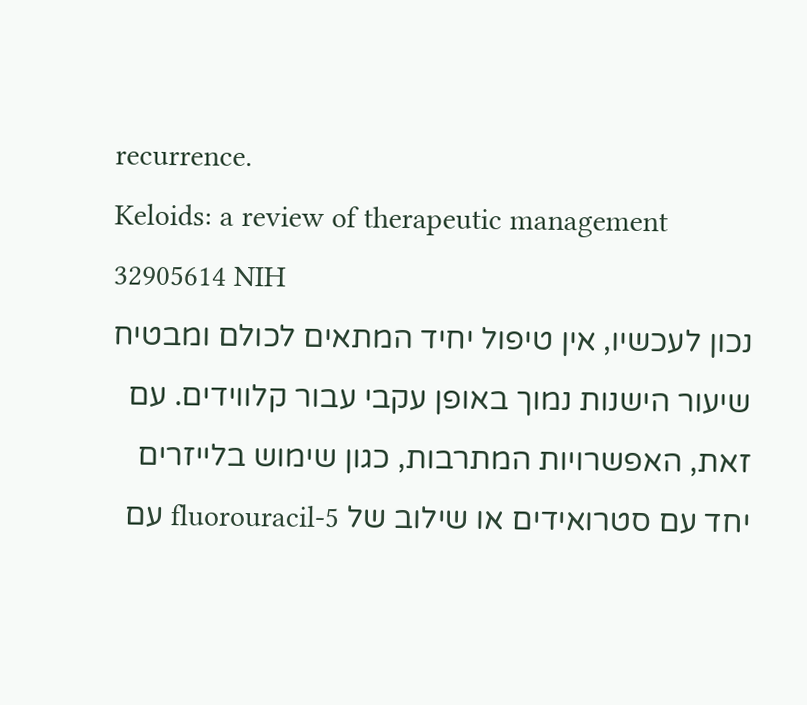recurrence.
Keloids: a review of therapeutic management 32905614 NIH
נכון לעכשיו, אין טיפול יחיד המתאים לכולם ומבטיח שיעור הישנות נמוך באופן עקבי עבור קלווידים. עם זאת, האפשרויות המתרבות, כגון שימוש בלייזרים יחד עם סטרואידים או שילוב של 5-fluorouracil עם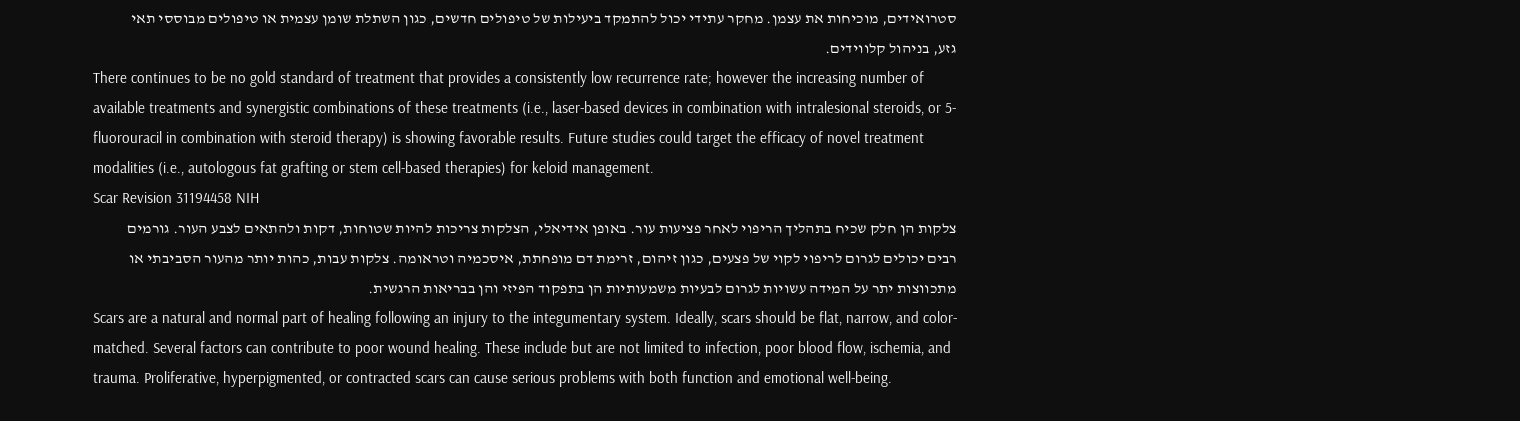סטרואידים, מוכיחות את עצמן. מחקר עתידי יכול להתמקד ביעילות של טיפולים חדשים, כגון השתלת שומן עצמית או טיפולים מבוססי תאי גזע, בניהול קלווידים.
There continues to be no gold standard of treatment that provides a consistently low recurrence rate; however the increasing number of available treatments and synergistic combinations of these treatments (i.e., laser-based devices in combination with intralesional steroids, or 5-fluorouracil in combination with steroid therapy) is showing favorable results. Future studies could target the efficacy of novel treatment modalities (i.e., autologous fat grafting or stem cell-based therapies) for keloid management.
Scar Revision 31194458 NIH
צלקות הן חלק שכיח בתהליך הריפוי לאחר פציעות עור. באופן אידיאלי, הצלקות צריכות להיות שטוחות, דקות ולהתאים לצבע העור. גורמים רבים יכולים לגרום לריפוי לקוי של פצעים, כגון זיהום, זרימת דם מופחתת, איסכמיה וטראומה. צלקות עבות, כהות יותר מהעור הסביבתי או מתכווצות יתר על המידה עשויות לגרום לבעיות משמעותיות הן בתפקוד הפיזי והן בבריאות הרגשית.
Scars are a natural and normal part of healing following an injury to the integumentary system. Ideally, scars should be flat, narrow, and color-matched. Several factors can contribute to poor wound healing. These include but are not limited to infection, poor blood flow, ischemia, and trauma. Proliferative, hyperpigmented, or contracted scars can cause serious problems with both function and emotional well-being.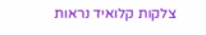צלקות קלואיד נראות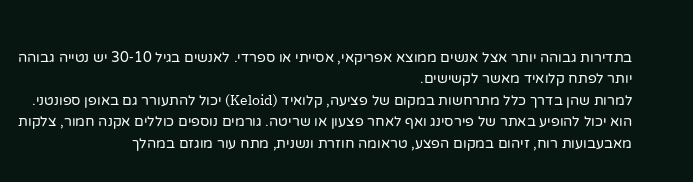בתדירות גבוהה יותר אצל אנשים ממוצא אפריקאי, אסייתי או ספרדי. לאנשים בגיל 10‑30 יש נטייה גבוהה יותר לפתח קלואיד מאשר לקשישים.
למרות שהן בדרך כלל מתרחשות במקום של פציעה, קלואיד (Keloid) יכול להתעורר גם באופן ספונטני. הוא יכול להופיע באתר של פירסינג ואף לאחר פצעון או שריטה. גורמים נוספים כוללים אקנה חמור, צלקות מאבעבועות רוח, זיהום במקום הפצע, טראומה חוזרת ונשנית, מתח עור מוגזם במהלך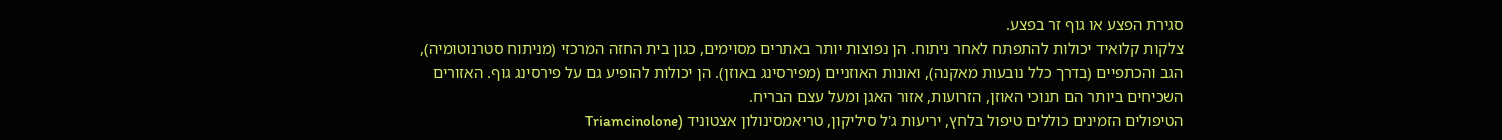סגירת הפצע או גוף זר בפצע.
צלקות קלואיד יכולות להתפתח לאחר ניתוח. הן נפוצות יותר באתרים מסוימים, כגון בית החזה המרכזי (מניתוח סטרנוטומיה), הגב והכתפיים (בדרך כלל נובעות מאקנה), ואונות האוזניים (מפירסינג באוזן). הן יכולות להופיע גם על פירסינג גוף. האזורים השכיחים ביותר הם תנוכי האוזן, הזרועות, אזור האגן ומעל עצם הבריח.
הטיפולים הזמינים כוללים טיפול בלחץ, יריעות ג'ל סיליקון, טריאמסינולון אצטוניד (Triamcinolone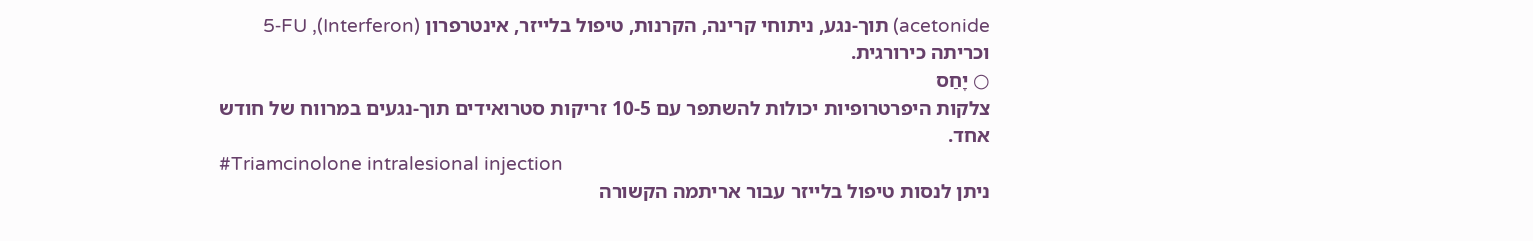acetonide) תוך‑נגע, ניתוחי קרינה, הקרנות, טיפול בלייזר, אינטרפרון (Interferon), 5‑FU וכריתה כירורגית.
○ יָחַס
צלקות היפרטרופיות יכולות להשתפר עם 5‑10 זריקות סטרואידים תוך‑נגעים במרווח של חודש אחד.
#Triamcinolone intralesional injection
ניתן לנסות טיפול בלייזר עבור אריתמה הקשורה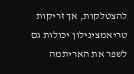להצטלקות, אך זריקות טריאמצינילון יכולות גם לשפר את האריתמה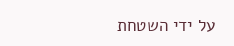על ידי השטחת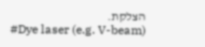הצלקת.
#Dye laser (e.g. V-beam)